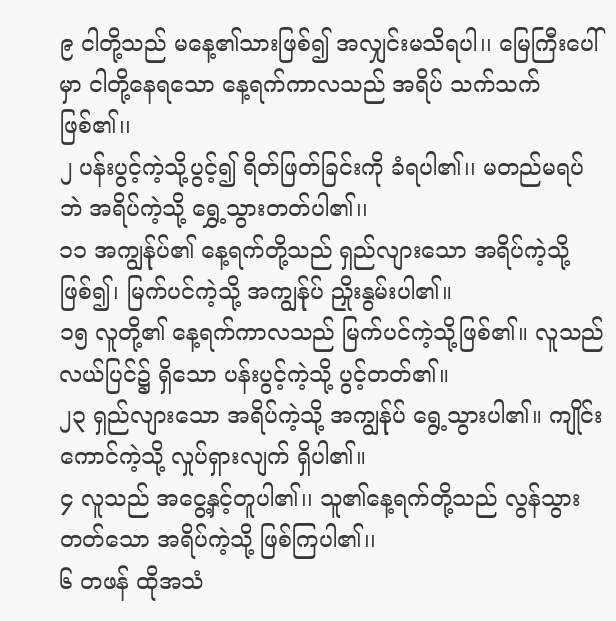၉ ငါတို့သည် မနေ့၏သားဖြစ်၍ အလျှင်းမသိရပါ၊၊ မြေကြီးပေါ်မှာ ငါတို့နေရသော နေ့ရက်ကာလသည် အရိပ် သက်သက်ဖြစ်၏၊၊
၂ ပန်းပွင့်ကဲ့သို့ပွင့်၍ ရိတ်ဖြတ်ခြင်းကို ခံရပါ၏၊၊ မတည်မရပ်ဘဲ အရိပ်ကဲ့သို့ ရွှေ့သွားတတ်ပါ၏၊၊
၁၁ အကျွန်ုပ်၏ နေ့ရက်တို့သည် ရှည်လျားသော အရိပ်ကဲ့သို့ဖြစ်၍၊ မြက်ပင်ကဲ့သို့ အကျွန်ုပ် ညှိုးနွမ်းပါ၏။
၁၅ လူတို့၏ နေ့ရက်ကာလသည် မြက်ပင်ကဲ့သို့ဖြစ်၏။ လူသည်လယ်ပြင်၌ ရှိသော ပန်းပွင့်ကဲ့သို့ ပွင့်တတ်၏။
၂၃ ရှည်လျားသော အရိပ်ကဲ့သို့ အကျွန်ုပ် ရွေ့သွားပါ၏။ ကျိုင်းကောင်ကဲ့သို့ လှုပ်ရှားလျက် ရှိပါ၏။
၄ လူသည် အငွေ့နှင့်တူပါ၏၊၊ သူ၏နေ့ရက်တို့သည် လွန်သွားတတ်သော အရိပ်ကဲ့သို့ ဖြစ်ကြပါ၏၊၊
၆ တဖန် ထိုအသံ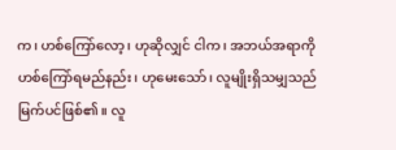က၊ ဟစ်ကြော်လော့၊ ဟုဆိုလျှင် ငါက၊ အဘယ်အရာကို ဟစ်ကြော်ရမည်နည်း၊ ဟုမေးသော်၊ လူမျိုးရှိသမျှသည် မြက်ပင်ဖြစ်၏။ လူ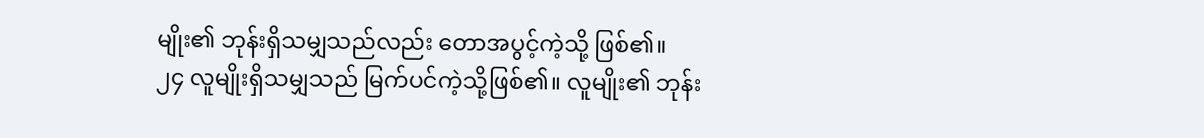မျိုး၏ ဘုန်းရှိသမျှသည်လည်း တောအပွင့်ကဲ့သို့ ဖြစ်၏။
၂၄ လူမျိုးရှိသမျှသည် မြက်ပင်ကဲ့သို့ဖြစ်၏။ လူမျိုး၏ ဘုန်း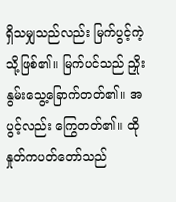ရှိသမျှသည်လည်း မြက်ပွင့်ကဲ့သို့ဖြစ်၏။ မြက်ပင်သည် ညှိုးနွမ်းသွေ့ခြောက်တတ်၏။ အပွင့်လည်း ကြွေတတ်၏။ ထိုနှုတ်ကပတ်တော်သည်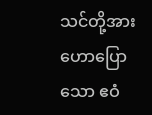သင်တို့အား ဟောပြောသော ဧဝံ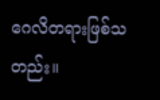ဂေလိတရားဖြစ်သတည်း။